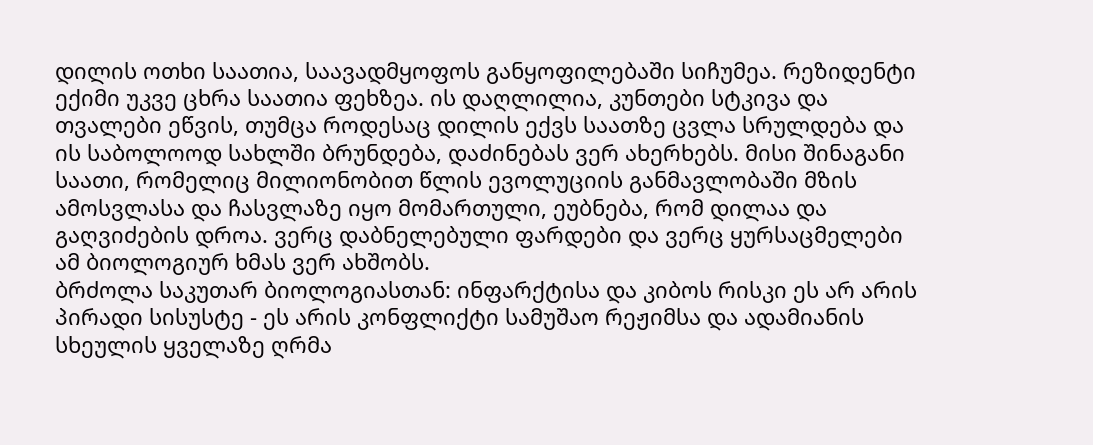დილის ოთხი საათია, საავადმყოფოს განყოფილებაში სიჩუმეა. რეზიდენტი ექიმი უკვე ცხრა საათია ფეხზეა. ის დაღლილია, კუნთები სტკივა და თვალები ეწვის, თუმცა როდესაც დილის ექვს საათზე ცვლა სრულდება და ის საბოლოოდ სახლში ბრუნდება, დაძინებას ვერ ახერხებს. მისი შინაგანი საათი, რომელიც მილიონობით წლის ევოლუციის განმავლობაში მზის ამოსვლასა და ჩასვლაზე იყო მომართული, ეუბნება, რომ დილაა და გაღვიძების დროა. ვერც დაბნელებული ფარდები და ვერც ყურსაცმელები ამ ბიოლოგიურ ხმას ვერ ახშობს.
ბრძოლა საკუთარ ბიოლოგიასთან: ინფარქტისა და კიბოს რისკი ეს არ არის პირადი სისუსტე - ეს არის კონფლიქტი სამუშაო რეჟიმსა და ადამიანის სხეულის ყველაზე ღრმა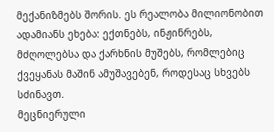მექანიზმებს შორის. ეს რეალობა მილიონობით ადამიანს ეხება: ექთნებს, ინჟინრებს, მძღოლებსა და ქარხნის მუშებს, რომლებიც ქვეყანას მაშინ ამუშავებენ, როდესაც სხვებს სძინავთ.
მეცნიერული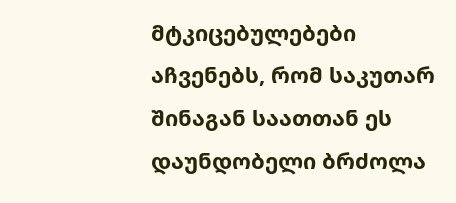მტკიცებულებები აჩვენებს, რომ საკუთარ შინაგან საათთან ეს დაუნდობელი ბრძოლა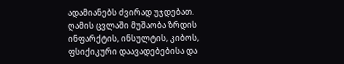ადამიანებს ძვირად უჯდებათ. ღამის ცვლაში მუშაობა ზრდის ინფარქტის, ინსულტის, კიბოს, ფსიქიკური დაავადებებისა და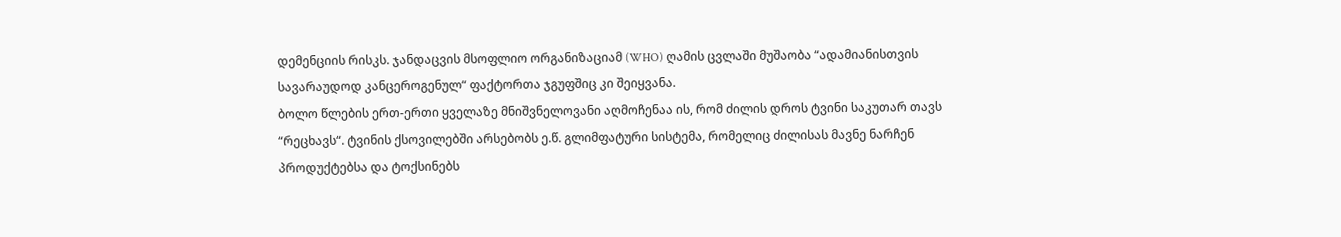დემენციის რისკს. ჯანდაცვის მსოფლიო ორგანიზაციამ (WHO) ღამის ცვლაში მუშაობა “ადამიანისთვის სავარაუდოდ კანცეროგენულ“ ფაქტორთა ჯგუფშიც კი შეიყვანა.
ბოლო წლების ერთ-ერთი ყველაზე მნიშვნელოვანი აღმოჩენაა ის, რომ ძილის დროს ტვინი საკუთარ თავს “რეცხავს“. ტვინის ქსოვილებში არსებობს ე.წ. გლიმფატური სისტემა, რომელიც ძილისას მავნე ნარჩენ პროდუქტებსა და ტოქსინებს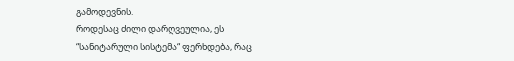გამოდევნის.
როდესაც ძილი დარღვეულია, ეს “სანიტარული სისტემა“ ფერხდება, რაც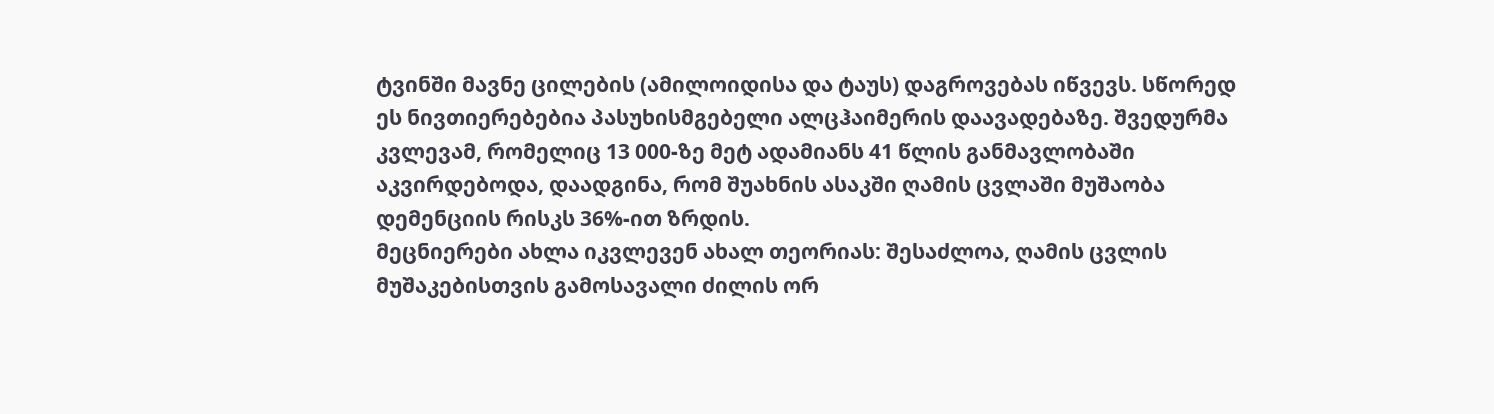ტვინში მავნე ცილების (ამილოიდისა და ტაუს) დაგროვებას იწვევს. სწორედ ეს ნივთიერებებია პასუხისმგებელი ალცჰაიმერის დაავადებაზე. შვედურმა კვლევამ, რომელიც 13 000-ზე მეტ ადამიანს 41 წლის განმავლობაში აკვირდებოდა, დაადგინა, რომ შუახნის ასაკში ღამის ცვლაში მუშაობა დემენციის რისკს 36%-ით ზრდის.
მეცნიერები ახლა იკვლევენ ახალ თეორიას: შესაძლოა, ღამის ცვლის მუშაკებისთვის გამოსავალი ძილის ორ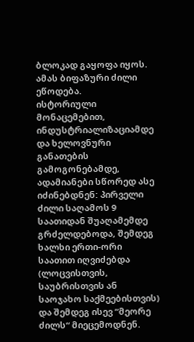ბლოკად გაყოფა იყოს. ამას ბიფაზური ძილი ეწოდება.
ისტორიული მონაცემებით, ინდუსტრიალიზაციამდე და ხელოვნური განათების გამოგონებამდე, ადამიანები სწორედ ასე იძინებდნენ: პირველი ძილი საღამოს 9 საათიდან შუაღამემდე გრძელდებოდა, შემდეგ ხალხი ერთი-ორი საათით იღვიძებდა (ლოცვისთვის, საუბრისთვის ან საოჯახო საქმეებისთვის) და შემდეგ ისევ “მეორე ძილს“ მიეცემოდნენ.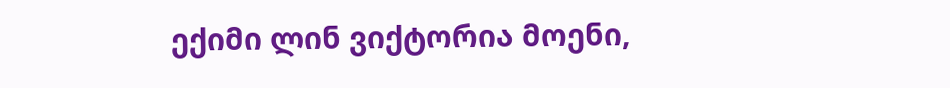ექიმი ლინ ვიქტორია მოენი,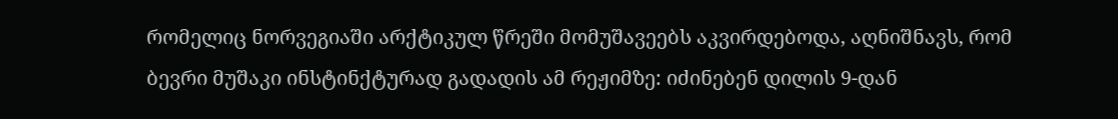რომელიც ნორვეგიაში არქტიკულ წრეში მომუშავეებს აკვირდებოდა, აღნიშნავს, რომ ბევრი მუშაკი ინსტინქტურად გადადის ამ რეჟიმზე: იძინებენ დილის 9-დან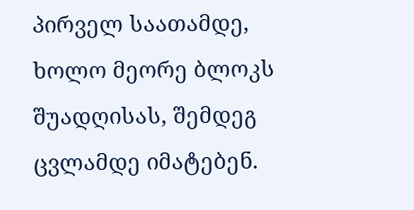პირველ საათამდე, ხოლო მეორე ბლოკს შუადღისას, შემდეგ ცვლამდე იმატებენ.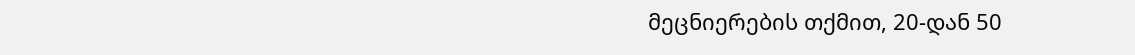მეცნიერების თქმით, 20-დან 50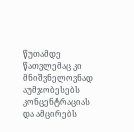წუთამდე წათვლემაც კი მნიშვნელოვნად აუმჯობესებს კონცენტრაციას და ამცირებს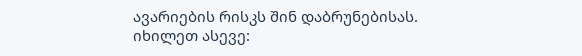ავარიების რისკს შინ დაბრუნებისას.
იხილეთ ასევე: